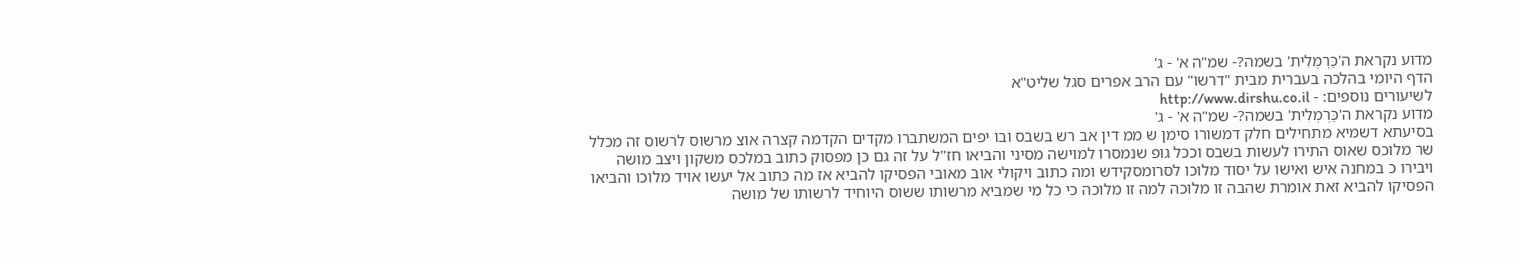מדוע נקראת ה'כַּרְמְלִית' בשמה?- שמ"ה א' - ג'
הדף היומי בהלכה בעברית מבית "דרשו" עם הרב אפרים סגל שליט"א
לשיעורים נוספים: - http://www.dirshu.co.il
מדוע נקראת ה'כַּרְמְלִית' בשמה?- שמ"ה א' - ג'
בסיעתא דשמיא מתחילים חלק דמשורו סימן ש ממ דין אב רש בשבס ובו יפים המשתברו מקדים הקדמה קצרה אוצ מרשוס לרשוס זה מכלל שר מלוכס שאוס התירו לעשות בשבס וככל גופ שנמסרו למוישה מסיני והביאו חז"ל על זה גם כן מפסוק כתוב במלכס משקון ויצב מושה ויבירו כ במחנה איש ואישו על יסוד מלוכו לסרומסקידש ומה כתוב ויקולי אוב מאובי הפסיקו להביא אז מה כתוב אל יעשו אויד מלוכו והביאו הפסיקו להביא זאת אומרת שהבה זו מלוכה למה זו מלוכה כי כל מי שמביא מרשותו ששוס היוחיד לרשותו של מושה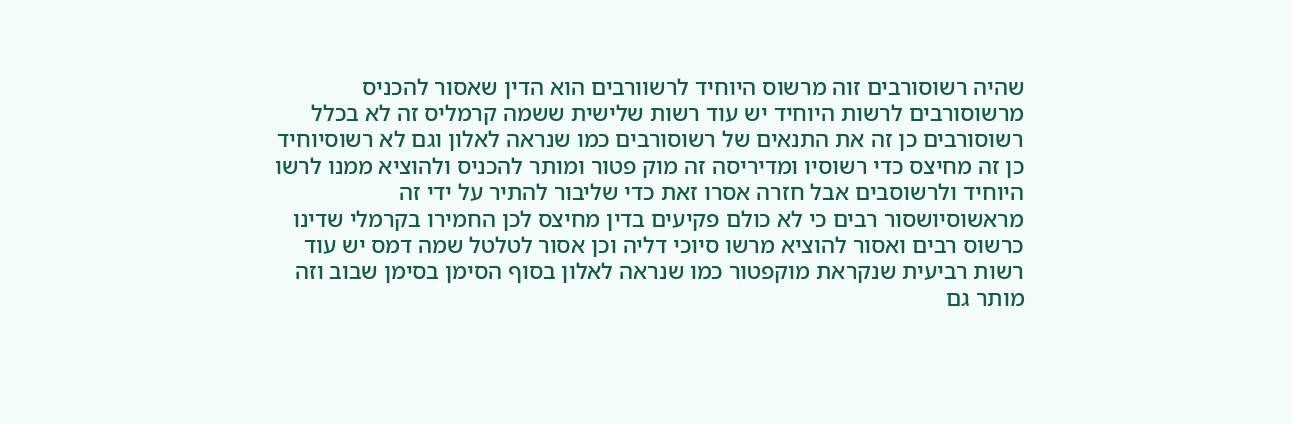שהיה רשוסורבים זוה מרשוס היוחיד לרשוורבים הוא הדין שאסור להכניס מרשוסורבים לרשות היוחיד יש עוד רשות שלישית ששמה קרמליס זה לא בכלל רשוסורבים כן זה את התנאים של רשוסורבים כמו שנראה לאלון וגם לא רשוסיוחיד כן זה מחיצס כדי רשוסיו ומדיריסה זה מוק פטור ומותר להכניס ולהוציא ממנו לרשו היוחיד ולרשוסבים אבל חזרה אסרו זאת כדי שליבור להתיר על ידי זה מראשוסיושסור רבים כי לא כולם פקיעים בדין מחיצס לכן החמירו בקרמלי שדינו כרשוס רבים ואסור להוציא מרשו סיוכי דליה וכן אסור לטלטל שמה דמס יש עוד רשות רביעית שנקראת מוקפטור כמו שנראה לאלון בסוף הסימן בסימן שבוב וזה מותר גם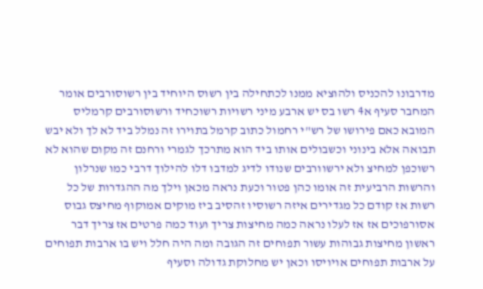מדרבונו להכניס ולהוציא ממנו לכתחילה בין רשוס היוחיד בין רשוסורבים אומר המחבר סעיף א4 רשו בס יש ארבע מיני רשויות רשוכחיד ורשוסורבים קרמליס המובא כאם פירושו של רש"י רחמול כתוב קרמל בתוירו זה נמלל ביד לא לך ולא יבש תבואה אלא בינוני וכשבולים אותו ביד הוא מתרכך לגמרי ורחנם זה מקום שהוא לא רשוכפן למחיצ ולא ירשוורבים שנודו לדיג למדבו דלו להילוך דרבי כמו שנרלון והרשות הרביעית זה אומו כהן פטור וכעת נראה מכאן וילך מה ההגדרות של כל רשות אז קודם כל מגדירים איזה רשוסיו זהסיב ביז מוקים אמוקוף מחיצס גבוס אסורפוכים אז אז לעלו נראה כמה מחיצות צריך ועוד כמה פרטים אז צריך דבר ראשון מחיצות גבוהות עשור תפוחים זה הגובה ומה היה חלל ויש בו ארבות תפוחים על ארבות תפוחים אויויסו וכאן יש מחלוקת גדולה וסעיף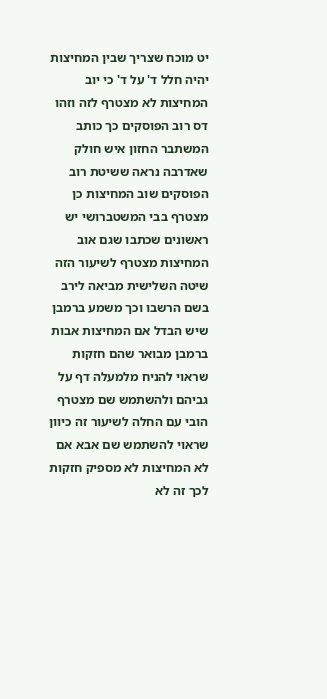יט מוכח שצריך שבין המחיצות יהיה חלל ד' על ד' כי יוב המחיצות לא מצטרף לזה וזהו דס רוב הפוסקים כך כותב המשתבר החזון איש חולק שאדרבה נראה ששיטת רוב הפוסקים שוב המחיצות כן מצטרף בבי המשטברושי יש ראשונים שכתבו שגם אוב המחיצות מצטרף לשיעור הזה שיטה השלישית מביאה לירב בשם הרשבו וכך משמע ברמבן שיש הבדל אם המחיצות אבות ברמבן מבואר שהם חזקות שראוי להניח מלמעלה דף על גביהם ולהשתמש שם מצטרף הובי עם החלה לשיעור זה כיוון שראוי להשתמש שם אבא אם לא המחיצות לא מספיק חזקות לכך זה לא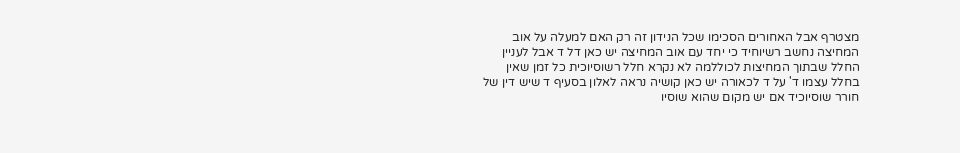מצטרף אבל האחורים הסכימו שכל הנידון זה רק האם למעלה על אוב המחיצה נחשב רשיוחיד כי יחד עם אוב המחיצה יש כאן דל ד אבל לעניין החלל שבתוך המחיצות לכוללמה לא נקרא חלל רשוסיוכית כל זמן שאין בחלל עצמו ד' על ד לכאורה יש כאן קושיה נראה לאלון בסעיף ד שיש דין של חורר שוסיוכיד אם יש מקום שהוא שוסיו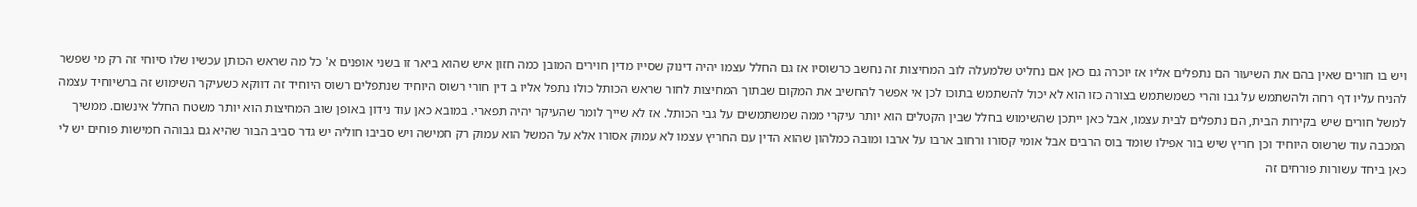ויש בו חורים שאין בהם את השיעור הם נתפלים אליו אז יוכרה גם כאן אם נחליט שלמעלה לוב המחיצות זה נחשב כרשוסיו אז גם החלל עצמו יהיה דינוק שסייו מדין חוירים המובן כמה חזון איש שהוא ביאר זו בשני אופנים א' כל מה שראש הכותן עכשיו שלו סיוחי זה רק מי שפשר להניח עליו דף רחה ולהשתמש על גבו והרי כשמשתמש בצורה כזו הוא לא יכול להשתמש בתוכו לכן אי אפשר להחשיב את המקום שבתוך המחיצות לחור שראש הכותל כולו נתפל אליו ב דין חורי רשוס היוחיד שנתפלים רשוס היוחיד זה דווקא כשעיקר השימוש זה ברשיוחיד עצמה למשל חורים שיש בקירות הבית, הם נתפלים לבית עצמו, אבל כאן ייתכן שהשימוש בחלל שבין הקטלים הוא יותר עיקרי ממה שמשתמשים על גבי הכותל. אז לא שייך לומר שהעיקר יהיה תפארי. במובא כאן עוד נידון באופן שוב המחיצות הוא יותר משטח החלל אינשום. ממשיך המכבה עוד שרשוס היוחיד וכן חריץ שיש בור אפילו שומד בוס הרבים אבל אומי קסורו ורחוב ארבו על ארבו ומובה כמלהון שהוא הדין עם החריץ עצמו לא עמוק אסורו אלא על המשל הוא עמוק רק חמישה ויש סביבו חוליה יש גדר סביב הבור שהיא גם גבוהה חמישות פוחים יש לי כאן ביחד עשורות פורחים זה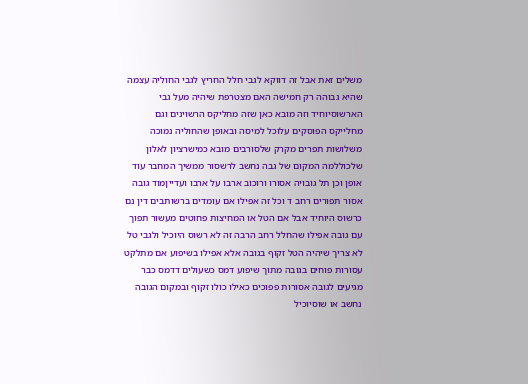משלים זאת אבל זה דווקא לגבי חלל החריץ לגבי החוליה עצמה שהיא גבוהה רק חמישה האם מצטרפת שיהיה מעל גבי הארשוסיוחיד וזה מובא כאן שזה מחליקס הרשוינים וגם מחלייקס הפוסקים עלוכל למיסה ובאופן שהחוליה נמוכה משלושות תפרים מקרק שלסורבים מובא כמישרציון לאלון שלכוללמה המקום של גבה נחשב לרשסור ממשיך המחבר עוד אופן וכן תל גובויה אסורו ורוכוב ארבו על ארבו ועדייןמוד גובה אסור תפורים רחב ד וכל זה אפילו אם עומדים ברשותבים דין נם כרשוס היוחיד אבל אם הטל או המחיצות פחוטים מעשור תפוך עם גובה אפילו שהחלל רחב הרבה זה לא רשוס היוכיל ולגבי טל לא צריך שיהיה הטל זקוף בגובה אלא אפילו בשיפוע אם מתלקט עסורות פוחים בגובה מתוך שיפוע דמס כשעולים דדמס כבר מגיעים לגובה אסורות פפוכים כאילו כולו זקוף ובמקום הגובה נחשב או שוסיוכיל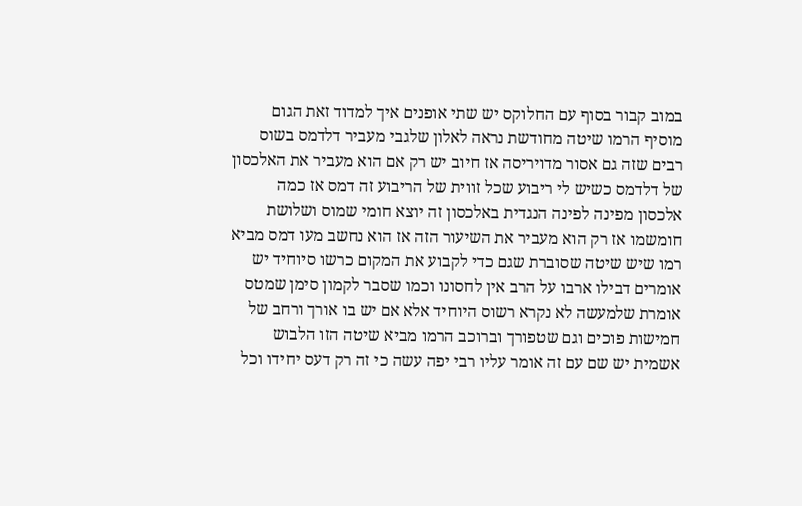במוב קבור בסוף עם החלוקס יש שתי אופנים איך למדוד זאת הגום מוסיף הרמו שיטה מחודשת נראה לאלון שלגבי מעביר דלדמס בשוס רבים שזה גם אסור מדויריסה אז חיוב יש רק אם הוא מעביר את האלכסון של דלדמס כשיש לי ריבוע שכל זווית של הריבוע זה דמס אז כמה אלכסון מפינה לפינה הנגדית באלכסון זה יוצא חומי שמוס ושלושת חומשמו אז רק הוא מעביר את השיעור הזה אז הוא נחשב מעו דמס מביא רמו שיש שיטה שסוברת שגם כדי לקבוע את המקום כרשו סיוחיד יש אומרים דבילו ארבו על הרב אין לחסונו וכמו שסבר לקמון סימן שמטס אומרת שלמעשה לא נקרא רשוס היוחיד אלא אם יש בו אורך ורחב של חמישות פוכים וגם שטפורך וברוכב הרמו מביא שיטה הזו הלבוש אשמית יש שם עם זה אומר עליו רבי יפה עשה כי זה רק דעס יחידו וכל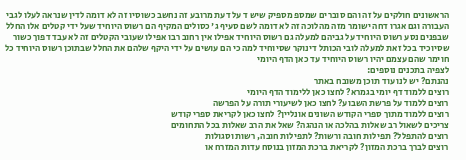הראשונים חולקים על זה והם סוברים שמספ מספיק שיש ד על דעת מרובע זה נחשב כשוסיו זה לא דומה לדין שנראה לעלו לגבי העבורה וגם אגרו דחה ישומר מזה מהלוכה זה לא דומה לשם סעיף ג' כסולים המקיף הם רשוס היוחיד שעל ידי קטלים אלו החלל שבפנים נסע רשוס היוחיד על גביהם למעלה גם רשוס היוחיד אפילו אין רחוב רבו אפילו שעובי הקטלים זה לא עבד דפוך כשור שסיוכיד בכל זאת למעלה לובי הכותל דינוקר שסיוחיד למה כי הם עושים על ידי היקף שלהם את החלל שבתוכן רשוס היוחיד כל חוימר שהם עצמם יהיו רשוס היוחיד עד כאן הדף היומי
לצפיה בתכנים נוספים:
נהנתם? יש לנו עוד תוכן משובח באתר
רוצים ללמוד דף יומי בגמרא? לחצו כאן ללימוד הדף היומי
רוצים ללמוד על פרשת השבוע? לחצו כאן לשיעורי תורה על הפרשה
רוצים ללמוד מתוך ספרי הקודש השונים אונליין? לחצו כאן לקריאת ספרי קודש
צריכים לשאול רב שאלות בהלכה או הנהגה? שאל את הרב שאלות בכל התחומים
רוצים להתפלל? תפילות חובה ורשות? לתפילות חובה, רשות וסגולות
רוצים לברך ברכת המזון? לקריאת ברכת המזון בנוסח עדות המזרח או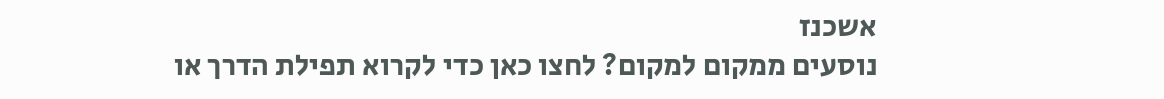אשכנז
נוסעים ממקום למקום? לחצו כאן כדי לקרוא תפילת הדרך או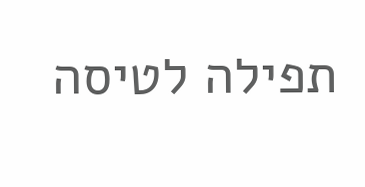תפילה לטיסה